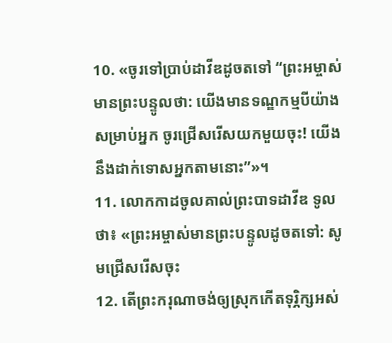10. «ចូរទៅប្រាប់ដាវីឌដូចតទៅ “ព្រះអម្ចាស់មានព្រះបន្ទូលថា: យើងមានទណ្ឌកម្មបីយ៉ាងសម្រាប់អ្នក ចូរជ្រើសរើសយកមួយចុះ! យើងនឹងដាក់ទោសអ្នកតាមនោះ”»។
11. លោកកាដចូលគាល់ព្រះបាទដាវីឌ ទូលថា៖ «ព្រះអម្ចាស់មានព្រះបន្ទូលដូចតទៅ: សូមជ្រើសរើសចុះ
12. តើព្រះករុណាចង់ឲ្យស្រុកកើតទុរ្ភិក្សអស់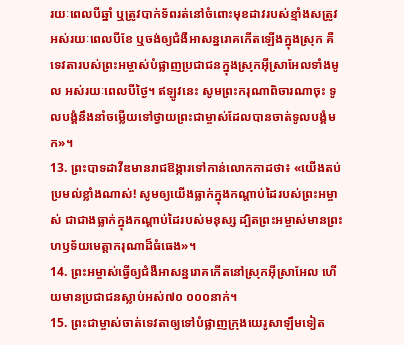រយៈពេលបីឆ្នាំ ឬត្រូវបាក់ទ័ពរត់នៅចំពោះមុខដាវរបស់ខ្មាំងសត្រូវ អស់រយៈពេលបីខែ ឬចង់ឲ្យជំងឺអាសន្នរោគកើតឡើងក្នុងស្រុក គឺទេវតារបស់ព្រះអម្ចាស់បំផ្លាញប្រជាជនក្នុងស្រុកអ៊ីស្រាអែលទាំងមូល អស់រយៈពេលបីថ្ងៃ។ ឥឡូវនេះ សូមព្រះករុណាពិចារណាចុះ ទូលបង្គំនឹងនាំចម្លើយទៅថ្វាយព្រះជាម្ចាស់ដែលបានចាត់ទូលបង្គំមក»។
13. ព្រះបាទដាវីឌមានរាជឱង្ការទៅកាន់លោកកាដថា៖ «យើងតប់ប្រមល់ខ្លាំងណាស់! សូមឲ្យយើងធ្លាក់ក្នុងកណ្ដាប់ដៃរបស់ព្រះអម្ចាស់ ជាជាងធ្លាក់ក្នុងកណ្ដាប់ដៃរបស់មនុស្ស ដ្បិតព្រះអម្ចាស់មានព្រះហឫទ័យមេត្តាករុណាដ៏ធំធេង»។
14. ព្រះអម្ចាស់ធ្វើឲ្យជំងឺអាសន្នរោគកើតនៅស្រុកអ៊ីស្រាអែល ហើយមានប្រជាជនស្លាប់អស់៧០ ០០០នាក់។
15. ព្រះជាម្ចាស់ចាត់ទេវតាឲ្យទៅបំផ្លាញក្រុងយេរូសាឡឹមទៀត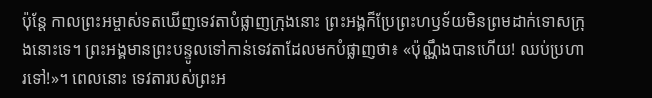ប៉ុន្តែ កាលព្រះអម្ចាស់ទតឃើញទេវតាបំផ្លាញក្រុងនោះ ព្រះអង្គក៏ប្រែព្រះហឫទ័យមិនព្រមដាក់ទោសក្រុងនោះទេ។ ព្រះអង្គមានព្រះបន្ទូលទៅកាន់ទេវតាដែលមកបំផ្លាញថា៖ «ប៉ុណ្ណឹងបានហើយ! ឈប់ប្រហារទៅ!»។ ពេលនោះ ទេវតារបស់ព្រះអ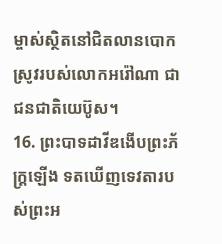ម្ចាស់ស្ថិតនៅជិតលានបោកស្រូវរបស់លោកអរ៉ៅណា ជាជនជាតិយេប៊ូស។
16. ព្រះបាទដាវីឌងើបព្រះភ័ក្ត្រឡើង ទតឃើញទេវតារបស់ព្រះអ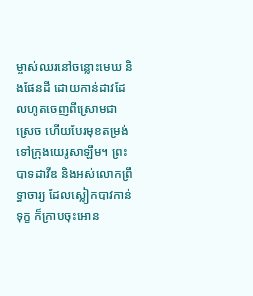ម្ចាស់ឈរនៅចន្លោះមេឃ និងផែនដី ដោយកាន់ដាវដែលហូតចេញពីស្រោមជាស្រេច ហើយបែរមុខតម្រង់ទៅក្រុងយេរូសាឡឹម។ ព្រះបាទដាវីឌ និងអស់លោកព្រឹទ្ធាចារ្យ ដែលស្លៀកបាវកាន់ទុក្ខ ក៏ក្រាបចុះអោន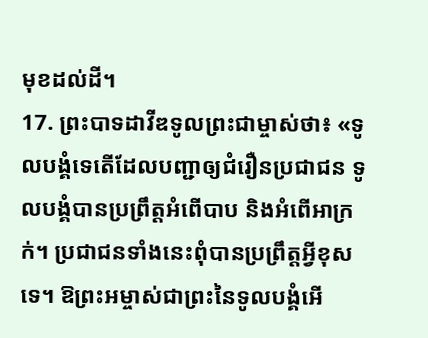មុខដល់ដី។
17. ព្រះបាទដាវីឌទូលព្រះជាម្ចាស់ថា៖ «ទូលបង្គំទេតើដែលបញ្ជាឲ្យជំរឿនប្រជាជន ទូលបង្គំបានប្រព្រឹត្តអំពើបាប និងអំពើអាក្រក់។ ប្រជាជនទាំងនេះពុំបានប្រព្រឹត្តអ្វីខុសទេ។ ឱព្រះអម្ចាស់ជាព្រះនៃទូលបង្គំអើ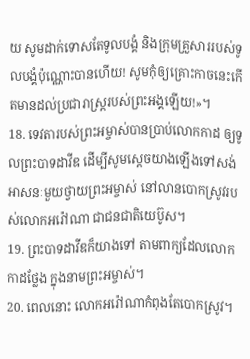យ សូមដាក់ទោសតែទូលបង្គំ និងក្រុមគ្រួសាររបស់ទូលបង្គំប៉ុណ្ណោះបានហើយ! សូមកុំឲ្យគ្រោះកាចនេះកើតមានដល់ប្រជារាស្ដ្ររបស់ព្រះអង្គឡើយ!»។
18. ទេវតារបស់ព្រះអម្ចាស់បានប្រាប់លោកកាដ ឲ្យទូលព្រះបាទដាវីឌ ដើម្បីសូមស្ដេចយាងឡើងទៅសង់អាសនៈមួយថ្វាយព្រះអម្ចាស់ នៅលានបោកស្រូវរបស់លោកអរ៉ៅណា ជាជនជាតិយេប៊ូស។
19. ព្រះបាទដាវីឌក៏យាងទៅ តាមពាក្យដែលលោកកាដថ្លែង ក្នុងនាមព្រះអម្ចាស់។
20. ពេលនោះ លោកអរ៉ៅណាកំពុងតែបោកស្រូវ។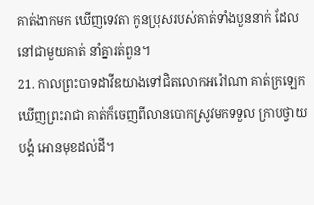គាត់ងាកមក ឃើញទេវតា កូនប្រុសរបស់គាត់ទាំងបួននាក់ ដែលនៅជាមួយគាត់ នាំគ្នារត់ពួន។
21. កាលព្រះបាទដាវីឌយាងទៅជិតលោកអរ៉ៅណា គាត់ក្រឡេកឃើញព្រះរាជា គាត់ក៏ចេញពីលានបោកស្រូវមកទទួល ក្រាបថ្វាយបង្គំ អោនមុខដល់ដី។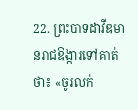22. ព្រះបាទដាវីឌមានរាជឱង្ការទៅគាត់ថា៖ «ចូរលក់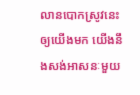លានបោកស្រូវនេះឲ្យយើងមក យើងនឹងសង់អាសនៈមួយ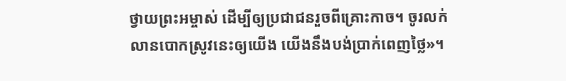ថ្វាយព្រះអម្ចាស់ ដើម្បីឲ្យប្រជាជនរួចពីគ្រោះកាច។ ចូរលក់លានបោកស្រូវនេះឲ្យយើង យើងនឹងបង់ប្រាក់ពេញថ្លៃ»។